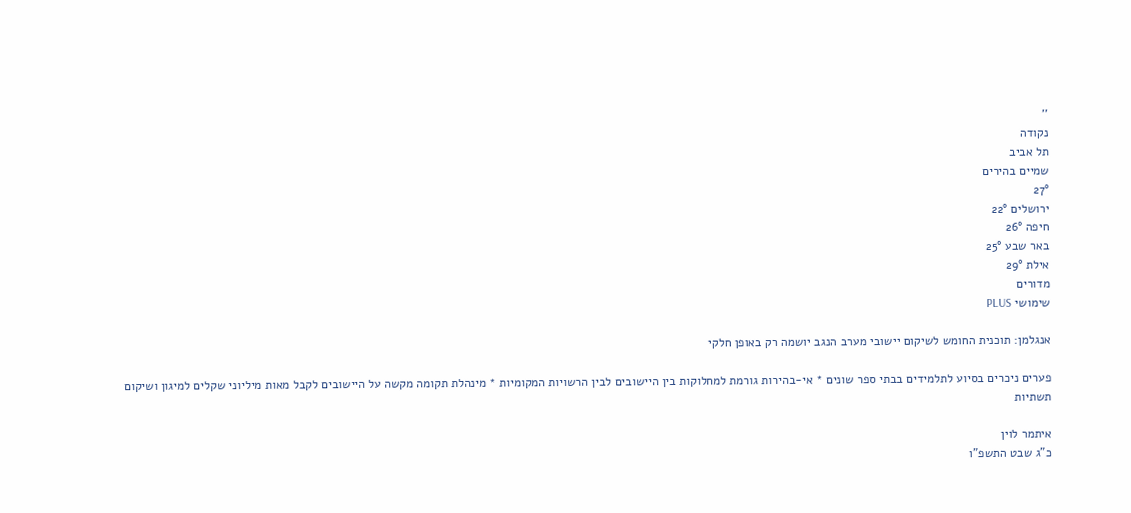''
נקודה
תל אביב
שמיים בהירים
27°
ירושלים 22°
חיפה 26°
באר שבע 25°
אילת 29°
מדורים
שימושי PLUS

אנגלמן: תוכנית החומש לשיקום יישובי מערב הנגב יושמה רק באופן חלקי

פערים ניכרים בסיוע לתלמידים בבתי ספר שונים * אי-בהירות גורמת למחלוקות בין היישובים לבין הרשויות המקומיות * מינהלת תקומה מקשה על היישובים לקבל מאות מיליוני שקלים למיגון ושיקום תשתיות

איתמר לוין
כ"ג שבט התשפ"ו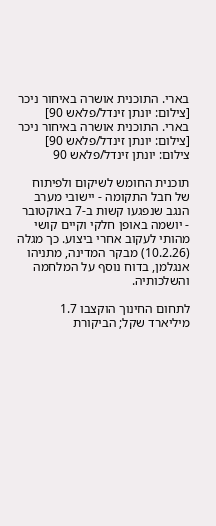בארי. התוכנית אושרה באיחור ניכר [צילום: יונתן זינדל/פלאש 90]
בארי. התוכנית אושרה באיחור ניכר [צילום: יונתן זינדל/פלאש 90] צילום: יונתן זינדל/פלאש 90

תוכנית החומש לשיקום ולפיתוח של חבל התקומה - יישובי מערב הנגב שנפגעו קשות ב-7 באוקטובר - יושמה באופן חלקי וקיים קושי מהותי לעקוב אחרי ביצוע. כך מגלה (10.2.26) מבקר המדינה, מתניהו אנגלמן, בדוח נוסף על המלחמה והשלכותיה.

לתחום החינוך הוקצבו 1.7 מיליארד שקל; הביקורת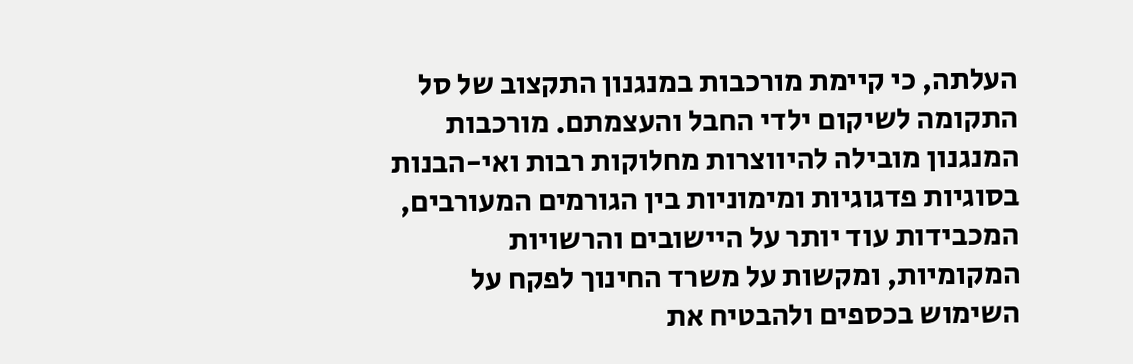העלתה, כי קיימת מורכבות במנגנון התקצוב של סל התקומה לשיקום ילדי החבל והעצמתם. מורכבות המנגנון מובילה להיווצרות מחלוקות רבות ואי-הבנות בסוגיות פדגוגיות ומימוניות בין הגורמים המעורבים, המכבידות עוד יותר על היישובים והרשויות המקומיות, ומקשות על משרד החינוך לפקח על השימוש בכספים ולהבטיח את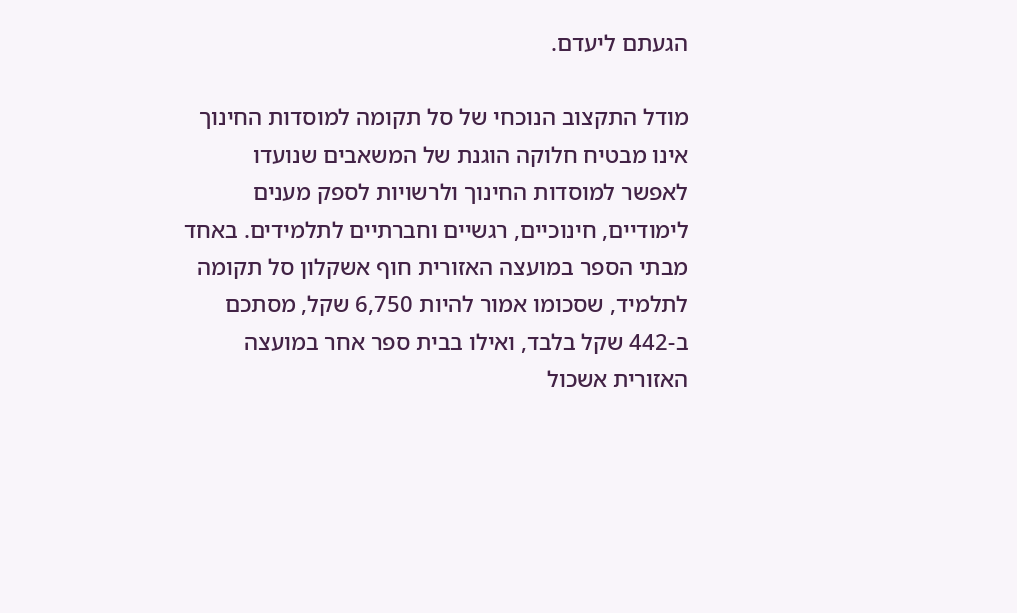הגעתם ליעדם.

מודל התקצוב הנוכחי של סל תקומה למוסדות החינוך אינו מבטיח חלוקה הוגנת של המשאבים שנועדו לאפשר למוסדות החינוך ולרשויות לספק מענים לימודיים, חינוכיים, רגשיים וחברתיים לתלמידים. באחד מבתי הספר במועצה האזורית חוף אשקלון סל תקומה לתלמיד, שסכומו אמור להיות 6,750 שקל, מסתכם ב-442 שקל בלבד, ואילו בבית ספר אחר במועצה האזורית אשכול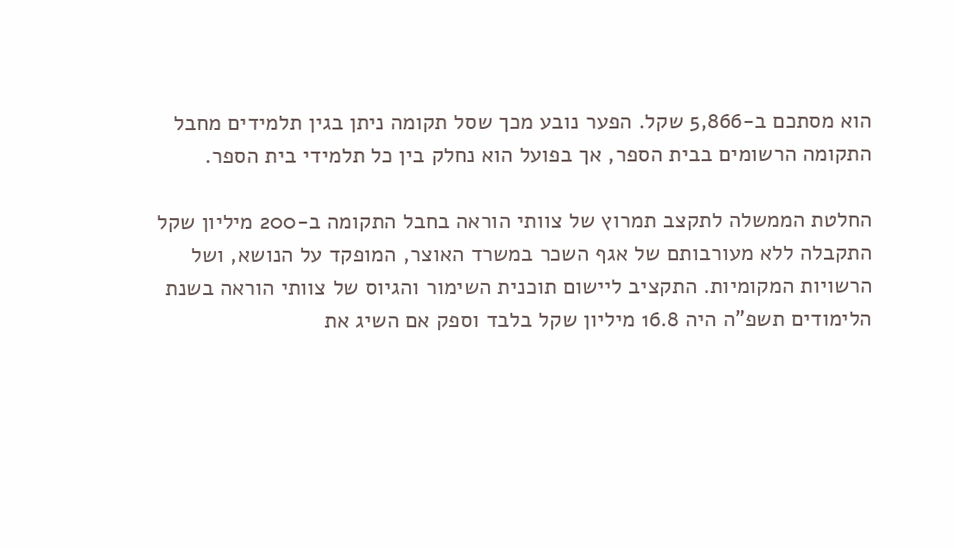הוא מסתכם ב-5,866 שקל. הפער נובע מכך שסל תקומה ניתן בגין תלמידים מחבל התקומה הרשומים בבית הספר, אך בפועל הוא נחלק בין כל תלמידי בית הספר.

החלטת הממשלה לתקצב תמרוץ של צוותי הוראה בחבל התקומה ב-200 מיליון שקל התקבלה ללא מעורבותם של אגף השכר במשרד האוצר, המופקד על הנושא, ושל הרשויות המקומיות. התקציב ליישום תוכנית השימור והגיוס של צוותי הוראה בשנת הלימודים תשפ"ה היה 16.8 מיליון שקל בלבד וספק אם השיג את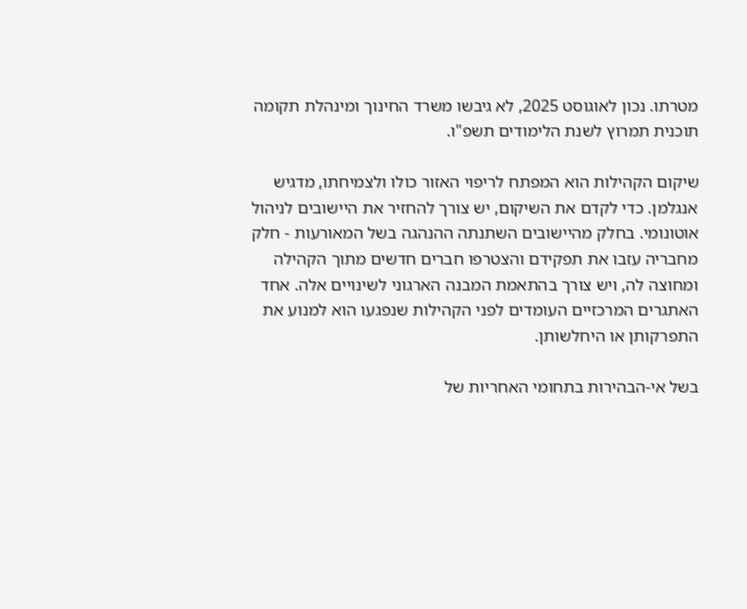מטרתו. נכון לאוגוסט 2025, לא גיבשו משרד החינוך ומינהלת תקומה תוכנית תמרוץ לשנת הלימודים תשפ"ו.

שיקום הקהילות הוא המפתח לריפוי האזור כולו ולצמיחתו, מדגיש אנגלמן. כדי לקדם את השיקום, יש צורך להחזיר את היישובים לניהול אוטונומי. בחלק מהיישובים השתנתה ההנהגה בשל המאורעות - חלק מחבריה עזבו את תפקידם והצטרפו חברים חדשים מתוך הקהילה ומחוצה לה, ויש צורך בהתאמת המבנה הארגוני לשינויים אלה. אחד האתגרים המרכזיים העומדים לפני הקהילות שנפגעו הוא למנוע את התפרקותן או היחלשותן.

בשל אי-הבהירות בתחומי האחריות של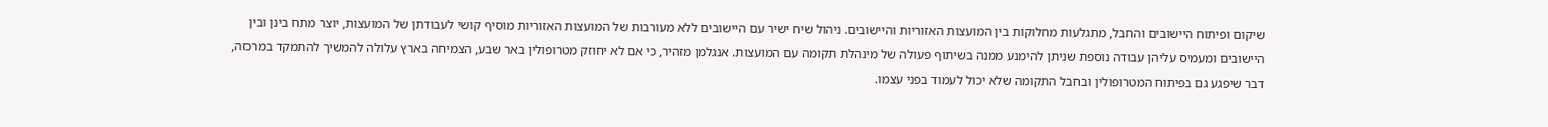שיקום ופיתוח היישובים והחבל, מתגלעות מחלוקות בין המועצות האזוריות והיישובים. ניהול שיח ישיר עם היישובים ללא מעורבות של המועצות האזוריות מוסיף קושי לעבודתן של המועצות, יוצר מתח בינן ובין היישובים ומעמיס עליהן עבודה נוספת שניתן להימנע ממנה בשיתוף פעולה של מינהלת תקומה עם המועצות. אנגלמן מזהיר, כי אם לא יחוזק מטרופולין באר שבע, הצמיחה בארץ עלולה להמשיך להתמקד במרכזה, דבר שיפגע גם בפיתוח המטרופולין ובחבל התקומה שלא יכול לעמוד בפני עצמו.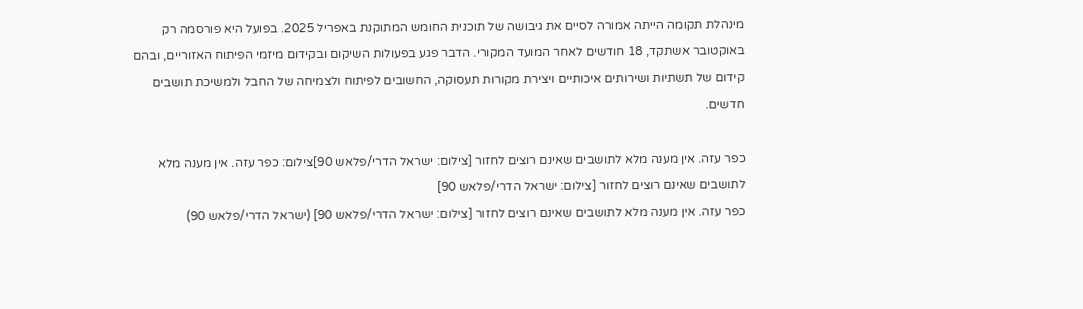מינהלת תקומה הייתה אמורה לסיים את גיבושה של תוכנית החומש המתוקנת באפריל 2025. בפועל היא פורסמה רק באוקטובר אשתקד, 18 חודשים לאחר המועד המקורי. הדבר פגע בפעולות השיקום ובקידום מיזמי הפיתוח האזוריים, ובהם קידום של תשתיות ושירותים איכותיים ויצירת מקורות תעסוקה, החשובים לפיתוח ולצמיחה של החבל ולמשיכת תושבים חדשים.

כפר עזה. אין מענה מלא לתושבים שאינם רוצים לחזור [צילום: ישראל הדרי/פלאש 90]צילום: כפר עזה. אין מענה מלא לתושבים שאינם רוצים לחזור [צילום: ישראל הדרי/פלאש 90]
כפר עזה. אין מענה מלא לתושבים שאינם רוצים לחזור [צילום: ישראל הדרי/פלאש 90] (ישראל הדרי/פלאש 90)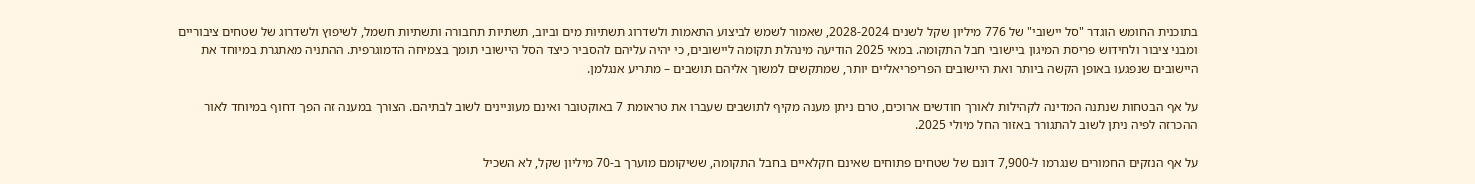בתוכנית החומש הוגדר "סל יישובי" של 776 מיליון שקל לשנים 2028-2024, שאמור לשמש לביצוע התאמות ולשדרוג תשתיות מים וביוב, תשתיות תחבורה ותשתיות חשמל, לשיפוץ ולשדרוג של שטחים ציבוריים ומבני ציבור ולחידוש פריסת המיגון ביישובי חבל התקומה. במאי 2025 הודיעה מינהלת תקומה ליישובים, כי יהיה עליהם להסביר כיצד הסל היישובי תומך בצמיחה הדמוגרפית. ההתניה מאתגרת במיוחד את היישובים שנפגעו באופן הקשה ביותר ואת היישובים הפריפריאליים יותר, שמתקשים למשוך אליהם תושבים – מתריע אנגלמן.

על אף הבטחות שנתנה המדינה לקהילות לאורך חודשים ארוכים, טרם ניתן מענה מקיף לתושבים שעברו את טראומת 7 באוקטובר ואינם מעוניינים לשוב לבתיהם. הצורך במענה זה הפך דחוף במיוחד לאור ההכרזה לפיה ניתן לשוב להתגורר באזור החל מיולי 2025.

על אף הנזקים החמורים שנגרמו ל-7,900 דונם של שטחים פתוחים שאינם חקלאיים בחבל התקומה, ששיקומם מוערך ב-70 מיליון שקל, לא השכיל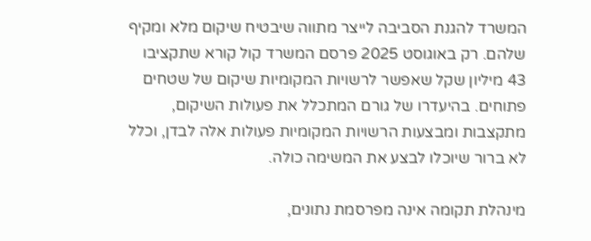המשרד להגנת הסביבה לייצר מתווה שיבטיח שיקום מלא ומקיף שלהם. רק באוגוסט 2025 פרסם המשרד קול קורא שתקציבו 43 מיליון שקל שאפשר לרשויות המקומיות שיקום של שטחים פתוחים. בהיעדרו של גורם המתכלל את פעולות השיקום, מתקצבות ומבצעות הרשויות המקומיות פעולות אלה לבדן, וכלל לא ברור שיוכלו לבצע את המשימה כולה.

מינהלת תקומה אינה מפרסמת נתונים,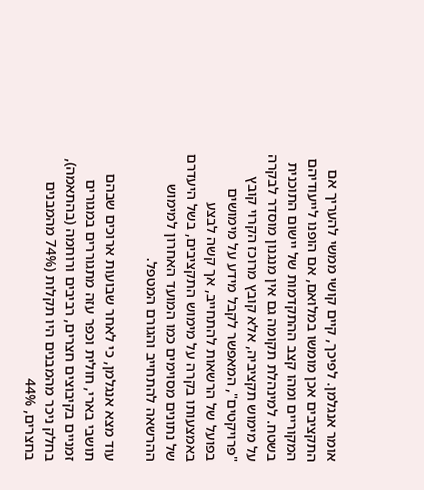אומר אנגלמן. לפיכך, קיים קושי ממשי להעריך אם התקציבים אכן מומשו במלואם, אם הופנו לייעודיהם המקוריים ומהו קצב ההתקדמות של יישום התוכנית בשטח. למינהלת תקומה גם אין מנגנון מוסדר לבקרה על מימוש תקציביה, אלא קובץ מרוכז הקרוי קובץ "פרויקטים", המאפשר לקבל מידע על מימושים בפועל של הרשאות להתחייב, אך קשה לבצע באמצעותו בקרה על מימוש התקציבים, בשל היעדרם של נתונים מסוימים כמו המועד האחרון למימוש ההרשאה להתחייב והגורם המטפל.

עוד מצא אנגלמן, כי לאחר שבועות ארוכים שבהם תושבי בארי, חולית וכפר עזה מתגוררים במגורים זמניים בקיבוצים חצרים, רביבים ורוחמה (בהתאמה), בחלק ניכר מהמבנים היו תקלות (74% מהמבנים בחצרים, 44%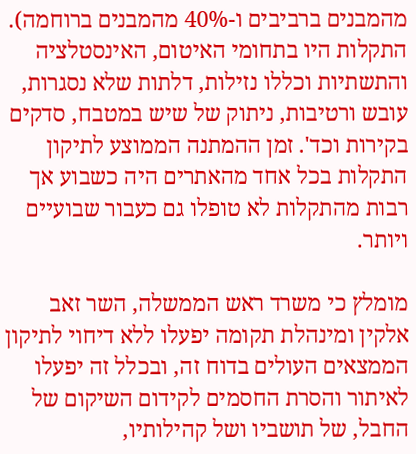מהמבנים ברביבים ו-40% מהמבנים ברוחמה). התקלות היו בתחומי האיטום, האינסטלציה והתשתיות וכללו נזילות, דלתות שלא נסגרות, עובש ורטיבות, ניתוק של שיש במטבח, סדקים בקירות וכד'. זמן ההמתנה הממוצע לתיקון התקלות בכל אחד מהאתרים היה כשבוע אך רבות מהתקלות לא טופלו גם כעבור שבועיים ויותר.

מומלץ כי משרד ראש הממשלה, השר זאב אלקין ומינהלת תקומה יפעלו ללא דיחוי לתיקון הממצאים העולים בדוח זה, ובכלל זה יפעלו לאיתור והסרת החסמים לקידום השיקום של החבל, של תושביו ושל קהילותיו,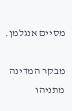מסיים אנגלמן.

מבקר המדינה מתניהו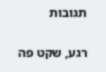תגובות

רגע, שקט פה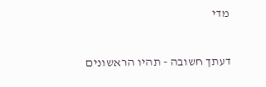מדי

דעתך חשובה - תהיו הראשונים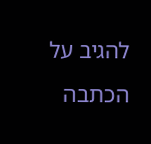להגיב על הכתבה